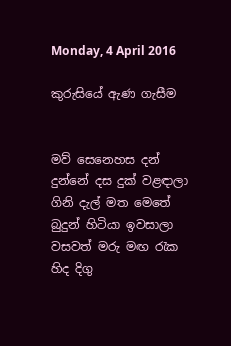Monday, 4 April 2016

කුරුසියේ ඇණ ගැසීම


මව් සෙනෙහස දන් දුන්නේ දස දුක් වළඳාලා
ගිනි දැල් මත මෙතේ බුදුන් හිටියා ඉවසාලා
වසවත් මරු මඟ රැක හිද දිගු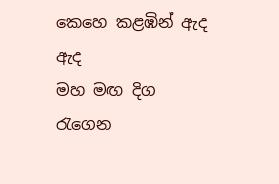කෙහෙ කළඹින් ඇද ඇද
මහ මඟ දිග රැගෙන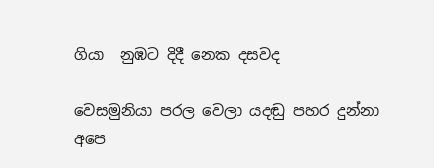ගියා  නුඹට දිදී නෙක දසවද

වෙසමුනියා පරල වෙලා යදඬු පහර දුන්නා
අපෙ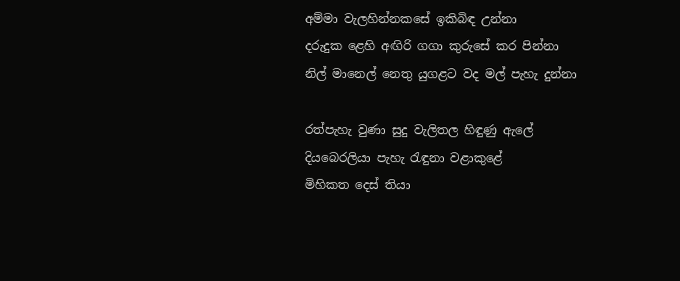අම්මා වැලහින්නකසේ ඉකිබිඳ උන්නා
දරුදුක ළෙහි අඟිරි ගගා කුරුසේ කර පින්නා
නිල් මානෙල් නෙතු යුගළට වද මල් පැහැ දුන්නා

රත්පැහැ වුණා සුදු වැලිතල හිඳුණු ඇලේ
දියබෙරලියා පැහැ රැඳුනා වළාකුළේ
මිහිකත දෙස් තියා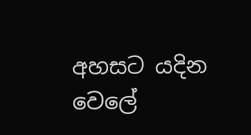අහසට යදින වෙලේ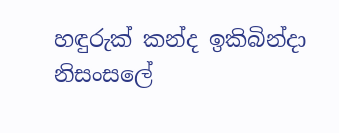හඳුරුක් කන්ද ඉකිබින්දා නිසංසලේ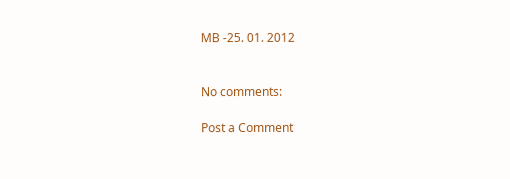MB -25. 01. 2012


No comments:

Post a Comment